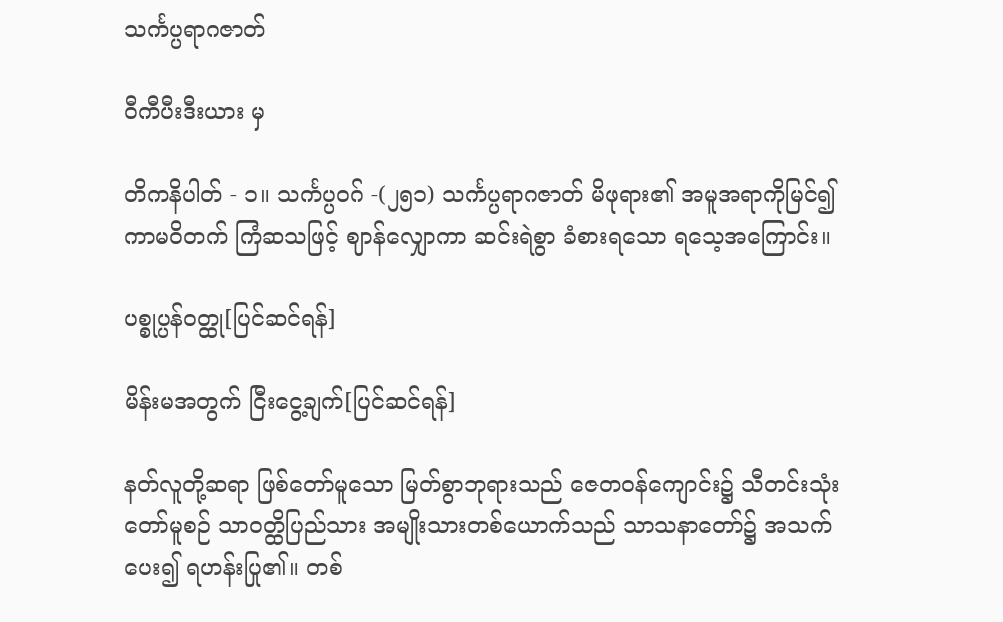သင်္ကပ္ပရာဂဇာတ်

ဝီကီပီးဒီးယား မှ

တိကနိပါတ် - ၁။ သင်္ကပ္ပဝဂ် -(၂၅၁) သင်္ကပ္ပရာဂဇာတ် မိဖုရား၏ အမူအရာကိုမြင်၍ ကာမဝိတက် ကြံဆသဖြင့် ဈာန်လျှောကာ ဆင်းရဲစွာ ခံစားရသော ရသေ့အကြောင်း။

ပစ္စုပ္ပန်ဝတ္ထု[ပြင်ဆင်ရန်]

မိန်းမအတွက် ငြီးငွေ့ချက်[ပြင်ဆင်ရန်]

နတ်လူတို့ဆရာ ဖြစ်တော်မူသော မြတ်စွာဘုရားသည် ဇေတဝန်ကျောင်း၌ သီတင်းသုံးတော်မူစဉ် သာဝတ္ထိပြည်သား အမျိုးသားတစ်ယောက်သည် သာသနာတော်၌ အသက်ပေး၍ ရဟန်းပြု၏။ တစ်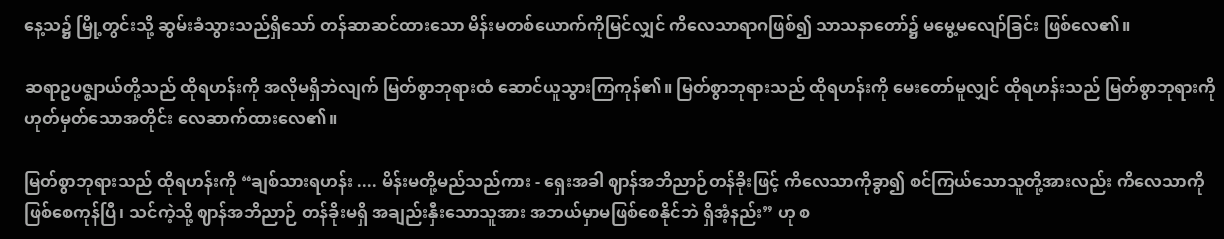နေ့သ၌ မြို့တွင်းသို့ ဆွမ်းခံသွားသည်ရှိသော် တန်ဆာဆင်ထားသော မိန်းမတစ်ယောက်ကိုမြင်လျှင် ကိလေသာရာဂဖြစ်၍ သာသနာတော်၌ မမွေ့မလျော်ခြင်း ဖြစ်လေ၏။

ဆရာဥပဇ္ဈာယ်တို့သည် ထိုရဟန်းကို အလိုမရှိဘဲလျက် မြတ်စွာဘုရားထံ ဆောင်ယူသွားကြကုန်၏။ မြတ်စွာဘုရားသည် ထိုရဟန်းကို မေးတော်မူလျှင် ထိုရဟန်းသည် မြတ်စွာဘုရားကို ဟုတ်မှတ်သောအတိုင်း လေဆာက်ထားလေ၏။

မြတ်စွာဘုရားသည် ထိုရဟန်းကို “ချစ်သားရဟန်း .... မိန်းမတို့မည်သည်ကား - ရှေးအခါ ဈာန်အဘိညာဉ်တန်ခိုးဖြင့် ကိလေသာကိုခွာ၍ စင်ကြယ်သောသူတို့အားလည်း ကိလေသာကို ဖြစ်စေကုန်ပြီ၊ သင်ကဲ့သို့ ဈာန်အဘိညာဉ် တန်ခိုးမရှိ အချည်းနှီးသောသူအား အဘယ်မှာမဖြစ်စေနိုင်ဘဲ ရှိအံ့နည်း” ဟု စ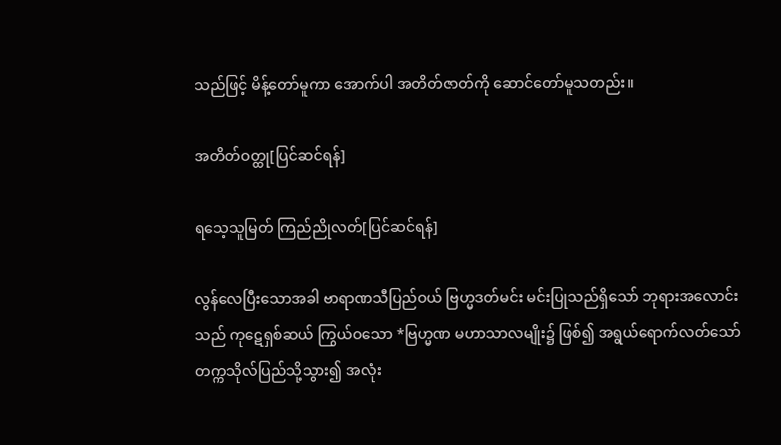သည်ဖြင့် မိန့်တော်မူကာ အောက်ပါ အတိတ်ဇာတ်ကို ဆောင်တော်မူသတည်း။

အတိတ်ဝတ္ထု[ပြင်ဆင်ရန်]

ရသေ့သူမြတ် ကြည်ညိုလတ်[ပြင်ဆင်ရန်]

လွန်လေပြီးသောအခါ ဗာရာဏသီပြည်ဝယ် ဗြဟ္မဒတ်မင်း မင်းပြုသည်ရှိသော် ဘုရားအလောင်းသည် ကုဋေရှစ်ဆယ် ကြွယ်ဝသော *ဗြဟ္မဏ မဟာသာလမျိုး၌ ဖြစ်၍ အရွယ်ရောက်လတ်သော် တက္ကသိုလ်ပြည်သို့သွား၍ အလုံး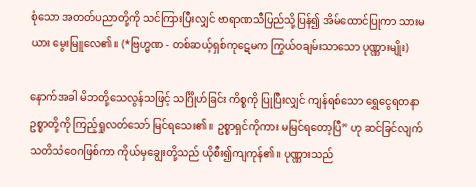စုံသော အတတ်ပညာတို့ကို သင်ကြားပြီးလျှင် ဗာရာဏသီပြည်သို့ပြန်၍ အိမ်ထောင်ပြုကာ သားမယား မွေးမြူလေ၏။ (*ဗြဟ္မဏ - တစ်ဆယ့်ရှစ်ကုဋေမက ကြွယ်ဝချမ်းသာသော ပုဏ္ဏားမျိုး)

နောက်အခါ မိဘတို့သေလွန်သဖြင့် သင်္ဂြိုဟ်ခြင်း ကိစ္စကို ပြုပြီးလျှင် ကျန်ရစ်သော ရွှေငွေရတနာဥစ္စာတို့ကို ကြည့်ရှုလတ်သော် မြင်ရသေး၏။ ဥစ္စာရှင်ကိုကား မမြင်ရတော့ပြီ” ဟု ဆင်ခြင်လျက် သတိသံဝေဂဖြစ်ကာ ကိုယ်မှချွေးတို့သည် ယိုစီး၍ကျကုန်၏။ ပုဏ္ဏားသည်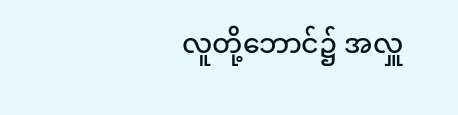လူတို့ဘောင်၌ အလှူ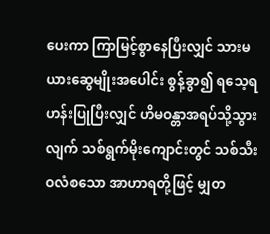ပေးကာ ကြာမြင့်စွာနေပြီးလျှင် သားမယားဆွေမျိုးအပေါင်း စွန့်ခွာ၍ ရသေ့ရဟန်းပြုပြီးလျှင် ဟိမဝန္တာအရပ်သို့သွားလျက် သစ်ရွက်မိုးကျောင်းတွင် သစ်သီးဝလံစသော အာဟာရတို့ဖြင့် မျှတ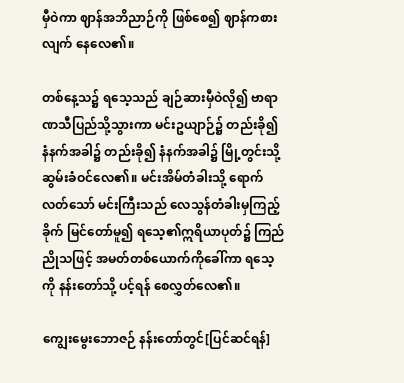မှီဝဲကာ ဈာန်အဘိညာဉ်ကို ဖြစ်စေ၍ ဈာန်ကစားလျက် နေလေ၏။

တစ်နေ့သ၌ ရသေ့သည် ချဉ်ဆားမှီဝဲလို၍ ဗာရာဏသီပြည်သို့သွားကာ မင်းဥယျာဉ်၌ တည်းခို၍ နံနက်အခါ၌ တည်းခို၍ နံနက်အခါ၌ မြို့တွင်းသို့ ဆွမ်းခံဝင်လေ၏။ မင်းအိမ်တံခါးသို့ ရောက်လတ်သော် မင်းကြီးသည် လေသွန်တံခါးမှကြည့်ခိုက် မြင်တော်မူ၍ ရသေ့၏ဣရိယာပုတ်၌ ကြည်ညိုသဖြင့် အမတ်တစ်ယောက်ကိုခေါ်ကာ ရသေ့ကို နန်းတော်သို့ ပင့်ရန် စေလွှတ်လေ၏။

ကျွေးမွေးဘောဇဉ် နန်းတော်တွင်[ပြင်ဆင်ရန်]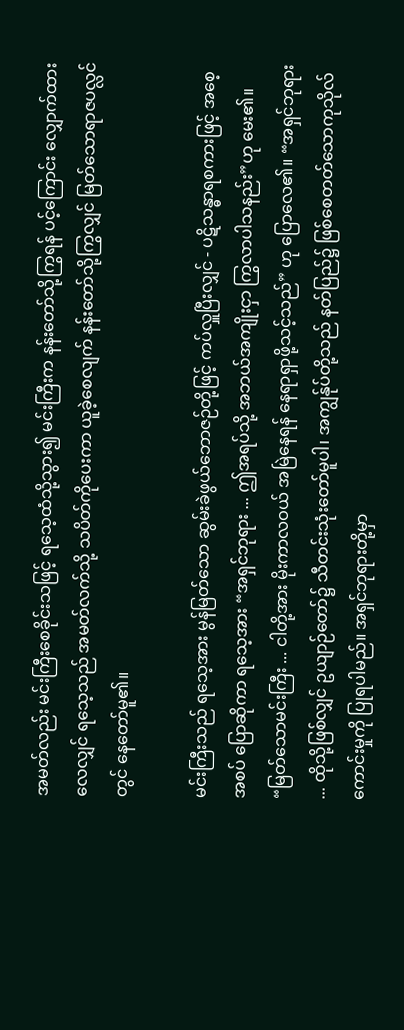အမတ်လည်း မင်းကြီးစေခိုင်းသဖြင့် ရသေ့ထံသို့သွား၍ မင်းကြီးက နန်းတော်သို့ကြွရန် ပင့်ကြောင်း လျှောက်ထားလေလျှင် ရသေ့သည် အမတ်လက်သို့ သပိတ်ကိုပေးကာ ယူခဲ့စေလျက် နန်းတော်သို့ကြွလျှင် မြတ်သောရာဇပလ္လင်တွင် နေတော်မူ၏။

မင်းကြီးသည် ရသေ့အား မွန်မြတ်သော ဆွမ်းခဲဖွယ်ဘောဇဉ်တို့ဖြင့် ကပ်လှူပြီးလျှင် - ပဋိသန္ဓာရစကားဖြင့် အစေ့အစပ် ပြောဆိုကာ ရသေ့အား “အရှင်ဘုရား ... ဤအရပ်သို့ အဘယ်အကျိုးငှာ ကြွလာပါသနည်း”ဟု မေး၏။ “မြတ်သောမင်းကြီး ... ငါတို့အား မိုးကာလဝယ် အမြဲနေရန် နေရာရှာဖို့သင့်သည်” ဟု ပြောလေ၏။ “အရှင်ဘုရား ... ထိုသို့ဖြစ်လျှင် ဥယျာဉ်တော်၌ သီတင်းသုံးတော်မူပါ၊ အကျွန်ုပ်တို့သည် နတ်ပြည်၌ ဖြစ်စေတတ်သောကုသိုလ်ကောင်းမှုကို ပြုရပါမည်။ အရှင်ဘုရားတို့မှာ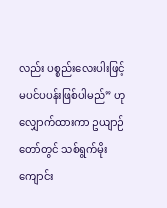လည်း ပစ္စည်းလေးပါးဖြင့် မပင်ပပန်းဖြစ်ပါမည်” ဟု လျှောက်ထားကာ ဥယျာဉ်တော်တွင် သစ်ရွက်မိုးကျောင်း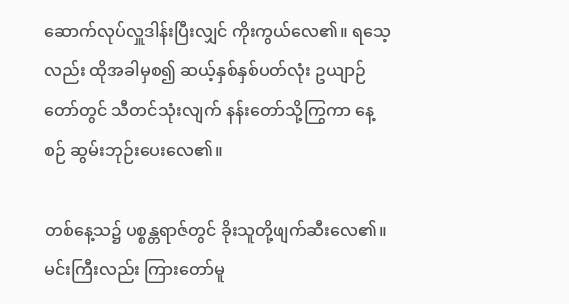ဆောက်လုပ်လှူဒါန်းပြီးလျှင် ကိုးကွယ်လေ၏။ ရသေ့လည်း ထိုအခါမှစ၍ ဆယ့်နှစ်နှစ်ပတ်လုံး ဥယျာဉ်တော်တွင် သီတင်သုံးလျက် နန်းတော်သို့ကြွကာ နေ့စဉ် ဆွမ်းဘုဉ်းပေးလေ၏။

တစ်နေ့သ၌ ပစ္စန္တရာဇ်တွင် ခိုးသူတို့ဖျက်ဆီးလေ၏။ မင်းကြီးလည်း ကြားတော်မူ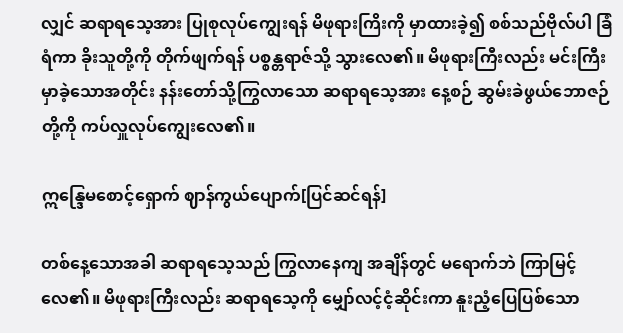လျှင် ဆရာရသေ့အား ပြုစုလုပ်ကျွေးရန် မိဖုရားကြိးကို မှာထားခဲ့၍ စစ်သည်ဗိုလ်ပါ ခြံရံကာ ခိုးသူတို့ကို တိုက်ဖျက်ရန် ပစ္စန္တရာဇ်သို့ သွားလေ၏။ မိဖုရားကြီးလည်း မင်းကြီး မှာခဲ့သောအတိုင်း နန်းတော်သို့ကြွလာသော ဆရာရသေ့အား နေ့စဉ် ဆွမ်းခဲဖွယ်ဘောဇဉ်တို့ကို ကပ်လှူလုပ်ကျွေးလေ၏။

ဣန္ဒြေမစောင့်ရှောက် ဈာန်ကွယ်ပျောက်[ပြင်ဆင်ရန်]

တစ်နေ့သောအခါ ဆရာရသေ့သည် ကြွလာနေကျ အချိန်တွင် မရောက်ဘဲ ကြာမြင့်လေ၏။ မိဖုရားကြီးလည်း ဆရာရသေ့ကို မျှော်လင့်ငံ့ဆိုင်းကာ နူးညံ့ပြေပြစ်သော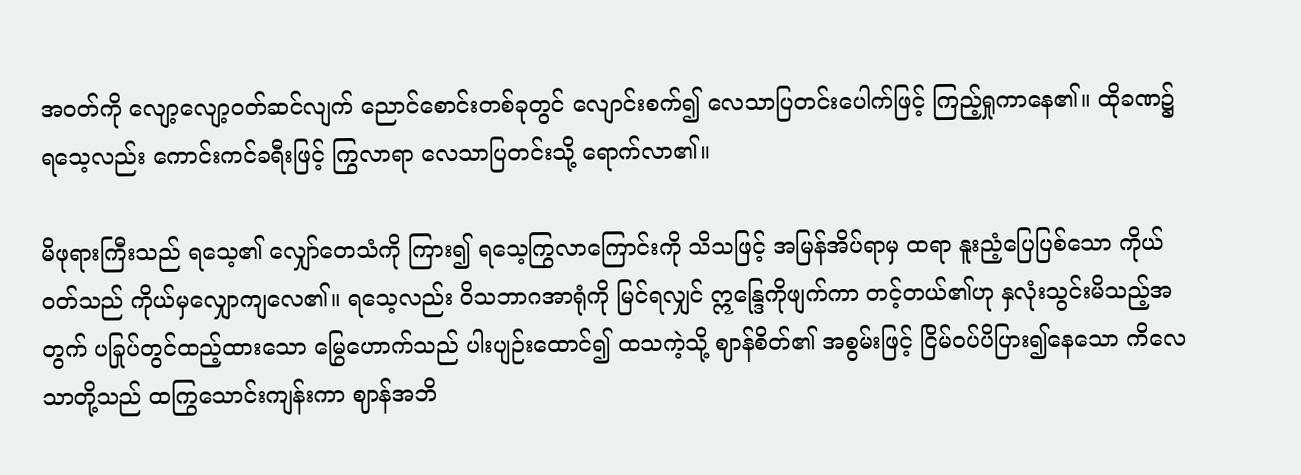အဝတ်ကို လျော့လျော့ဝတ်ဆင်လျက် ညောင်စောင်းတစ်ခုတွင် လျောင်းစက်၍ လေသာပြတင်းပေါက်ဖြင့် ကြည့်ရှုကာနေ၏။ ထိုခဏ၌ ရသေ့လည်း ကောင်းကင်ခရီးဖြင့် ကြွလာရာ လေသာပြတင်းသို့ ရောက်လာ၏။

မိဖုရားကြီးသည် ရသေ့၏ လျှော်တေသံကို ကြား၍ ရသေ့ကြွလာကြောင်းကို သိသဖြင့် အမြန်အိပ်ရာမှ ထရာ နူးညံ့ပြေပြစ်သော ကိုယ်ဝတ်သည် ကိုယ်မှလျှောကျလေ၏။ ရသေ့လည်း ဝိသဘာဂအာရုံကို မြင်ရလျှင် ဣန္ဒြေကိုဖျက်ကာ တင့်တယ်၏ဟု နှလုံးသွင်းမိသည့်အတွက် ပခြုပ်တွင်ထည့်ထားသော မြွေဟောက်သည် ပါးပျဉ်းထောင်၍ ထသကဲ့သို့ ဈာန်စိတ်၏ အစွမ်းဖြင့် ငြိမ်ဝပ်ပိပြား၍နေသော ကိလေသာတို့သည် ထကြွသောင်းကျန်းကာ ဈာန်အဘိ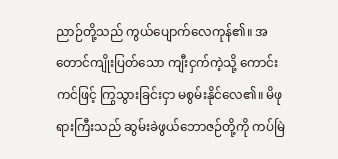ညာဉ်တို့သည် ကွယ်ပျောက်လေကုန်၏။ အတောင်ကျိုးပြတ်သော ကျီးငှက်ကဲ့သို့ ကောင်းကင်ဖြင့် ကြွသွားခြင်းငှာ မစွမ်းနိုင်လေ၏။ မိဖုရားကြီးသည် ဆွမ်းခဲဖွယ်ဘောဇဉ်တို့ကို ကပ်မြဲ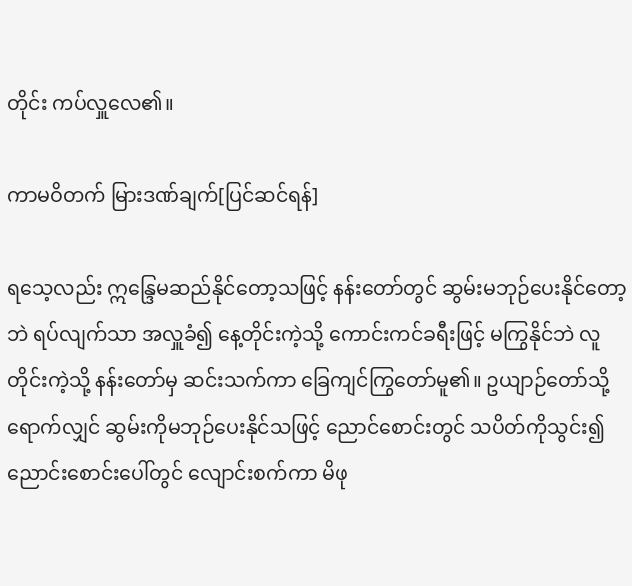တိုင်း ကပ်လှူလေ၏။

ကာမဝိတက် မြားဒဏ်ချက်[ပြင်ဆင်ရန်]

ရသေ့လည်း ဣန္ဒြေမဆည်နိုင်တော့သဖြင့် နန်းတော်တွင် ဆွမ်းမဘုဉ်ပေးနိုင်တော့ဘဲ ရပ်လျက်သာ အလှူခံ၍ နေ့တိုင်းကဲ့သို့ ကောင်းကင်ခရီးဖြင့် မကြွနိုင်ဘဲ လူတိုင်းကဲ့သို့ နန်းတော်မှ ဆင်းသက်ကာ ခြေကျင်ကြွတော်မူ၏။ ဥယျာဉ်တော်သို့ရောက်လျှင် ဆွမ်းကိုမဘုဉ်ပေးနိုင်သဖြင့် ညောင်စောင်းတွင် သပိတ်ကိုသွင်း၍ ညောင်းစောင်းပေါ်တွင် လျောင်းစက်ကာ မိဖု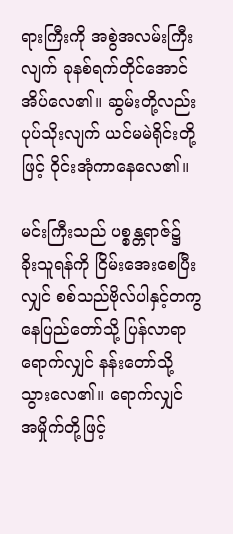ရားကြီးကို အစွဲအလမ်းကြီးလျက် ခုနစ်ရက်တိုင်အောင် အိပ်လေ၏။ ဆွမ်းတို့လည်း ပုပ်သိုးလျက် ယင်မမဲရိုင်းတို့ဖြင့် ဝိုင်းအုံကာနေလေ၏။

မင်းကြီးသည် ပစ္စန္တရာဇ်၌ ခိုးသူရန်ကို ငြိမ်းအေးစေပြီးလျှင် စစ်သည်ဗိုလ်ပါနှင့်တကွ နေပြည်တော်သို့ ပြန်လာရာ ရောက်လျှင် နန်းတော်သို့ သွားလေ၏။ ရောက်လျှင် အမှိုက်တို့ဖြင့်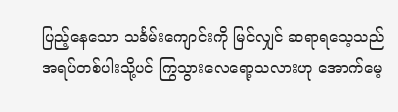ပြည့်နေသော သင်္ခမ်းကျောင်းကို မြင်လျှင် ဆရာရသေ့သည် အရပ်တစ်ပါးသို့ပင် ကြွသွားလေရော့သလားဟု အောက်မေ့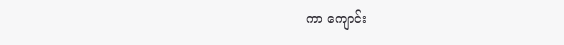ကာ ကျောင်း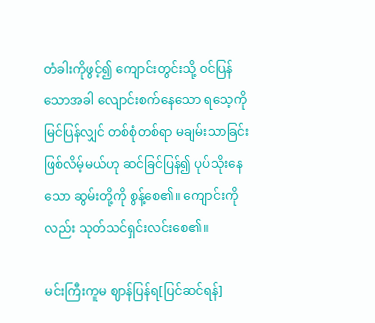တံခါးကိုဖွင့်၍ ကျောင်းတွင်းသို့ ဝင်ပြန်သောအခါ လျောင်းစက်နေသော ရသေ့ကို မြင်ပြန်လျှင် တစ်စုံတစ်ရာ မချမ်းသာခြင်း ဖြစ်လိမ့်မယ်ဟု ဆင်ခြင်ပြန်၍ ပုပ်သိုးနေသော ဆွမ်းတို့ကို စွန့်စေ၏။ ကျောင်းကိုလည်း သုတ်သင်ရှင်းလင်းစေ၏။

မင်းကြီးကူမ ဈာန်ပြန်ရ[ပြင်ဆင်ရန်]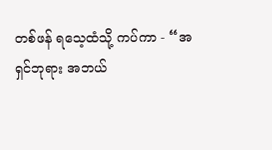တစ်ဖန် ရသေ့ထံသို့ ကပ်ကာ - “အရှင်ဘုရား အဘယ်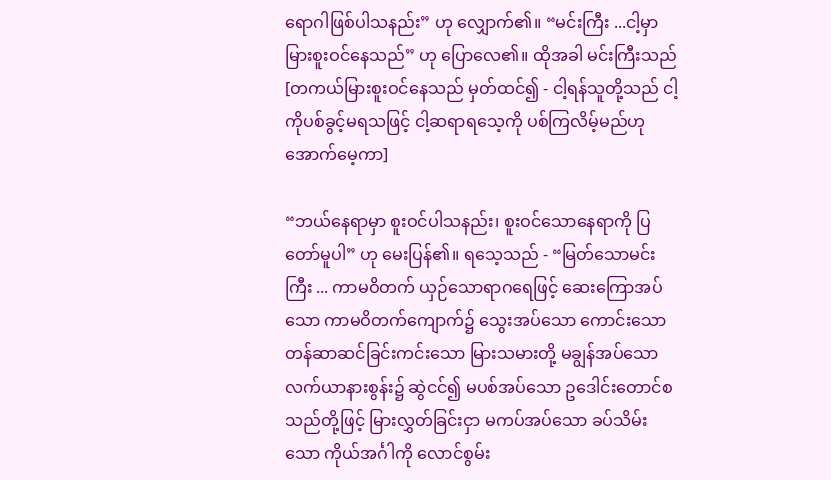ရောဂါဖြစ်ပါသနည်း” ဟု လျှောက်၏။ “မင်းကြီး ...ငါ့မှာ မြားစူးဝင်နေသည်” ဟု ပြောလေ၏။ ထိုအခါ မင်းကြီးသည် [တကယ်မြားစူးဝင်နေသည် မှတ်ထင်၍ - ငါ့ရန်သူတို့သည် ငါ့ကိုပစ်ခွင့်မရသဖြင့် ငါ့ဆရာရသေ့ကို ပစ်ကြလိမ့်မည်ဟု အောက်မေ့ကာ]

“ဘယ်နေရာမှာ စူးဝင်ပါသနည်း၊ စူးဝင်သောနေရာကို ပြတော်မူပါ” ဟု မေးပြန်၏။ ရသေ့သည် - “မြတ်သောမင်းကြီး ... ကာမဝိတက် ယှဉ်သောရာဂရေဖြင့် ဆေးကြောအပ်သော ကာမဝိတက်ကျောက်၌ သွေးအပ်သော ကောင်းသော တန်ဆာဆင်ခြင်းကင်းသော မြားသမားတို့ မချွန်အပ်သော လက်ယာနားစွန်း၌ ဆွဲငင်၍ မပစ်အပ်သော ဥဒေါင်းတောင်စသည်တို့ဖြင့် မြားလွှတ်ခြင်းငှာ မကပ်အပ်သော ခပ်သိမ်းသော ကိုယ်အင်္ဂါကို လောင်စွမ်း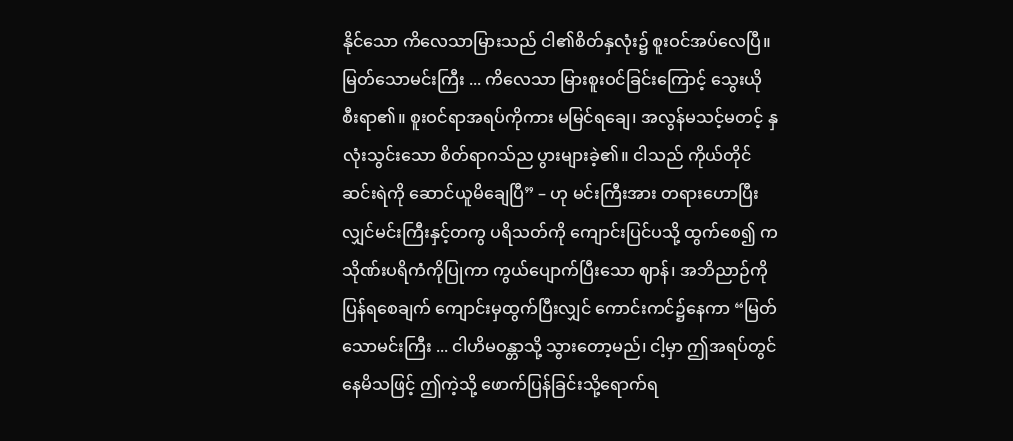နိုင်သော ကိလေသာမြားသည် ငါ၏စိတ်နှလုံး၌ စူးဝင်အပ်လေပြီ။ မြတ်သောမင်းကြီး ... ကိလေသာ မြားစူးဝင်ခြင်းကြောင့် သွေးယိုစီးရာ၏။ စူးဝင်ရာအရပ်ကိုကား မမြင်ရချေ၊ အလွန်မသင့်မတင့် နှလုံးသွင်းသော စိတ်ရာဂသ်ည ပွားများခဲ့၏။ ငါသည် ကိုယ်တိုင်ဆင်းရဲကို ဆောင်ယူမိချေပြီ” – ဟု မင်းကြီးအား တရားဟောပြီးလျှင်မင်းကြီးနှင့်တကွ ပရိသတ်ကို ကျောင်းပြင်ပသို့ ထွက်စေ၍ ကသိုဏ်းပရိကံကိုပြုကာ ကွယ်ပျောက်ပြီးသော ဈာန်၊ အဘိညာဉ်ကို ပြန်ရစေချက် ကျောင်းမှထွက်ပြီးလျှင် ကောင်းကင်၌နေကာ “မြတ်သောမင်းကြီး ... ငါဟိမဝန္တာသို့ သွားတော့မည်၊ ငါ့မှာ ဤအရပ်တွင်နေမိသဖြင့် ဤကဲ့သို့ ဖောက်ပြန်ခြင်းသို့ရောက်ရ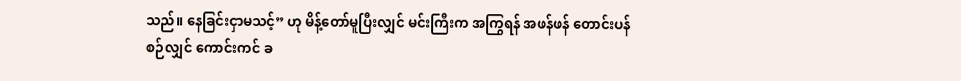သည်။ နေခြင်းငှာမသင့်” ဟု မိန့်တော်မူပြီးလျှင် မင်းကြီးက အကြွရန် အဖန်ဖန် တောင်းပန်စဉ်လျှင် ကောင်းကင် ခ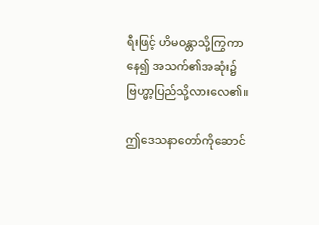ရီးဖြင့် ဟိမဝန္တာသို့ကြွကာနေ၍ အသက်၏အဆုံး၌ ဗြဟ္မာ့ပြည်သို့လားလေ၏။

ဤဒေသနာတော်ကိုဆောင်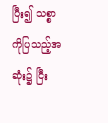ပြီး၍ သစ္စာကိုပြသည့်အဆုံး၌ ငြီး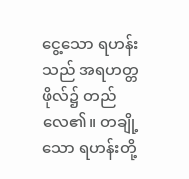ငွေ့သော ရဟန်းသည် အရဟတ္တဖိုလ်၌ တည်လေ၏။ တချို့သော ရဟန်းတို့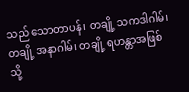သည် သောတာပန်၊ တချို့ သကဒါဂါမ်၊ တချို့ အနာဂါမ်၊ တချို့ ရဟန္တာအဖြစ်သို့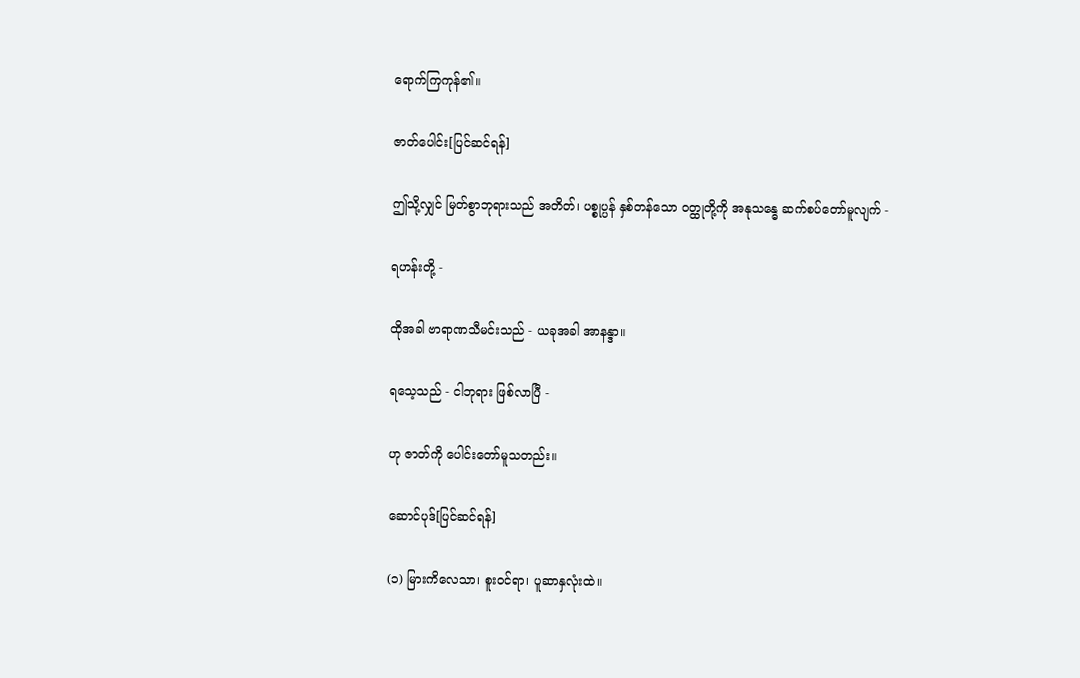ရောက်ကြကုန်၏။

ဇာတ်ပေါင်း[ပြင်ဆင်ရန်]

ဤသို့လျှင် မြတ်စွာဘုရားသည် အတိတ်၊ ပစ္စုပ္ပန် နှစ်တန်သော ဝတ္ထုတို့ကို အနုသန္ဓေ ဆက်စပ်တော်မူလျက် -

ရဟန်းတို့ -

ထိုအခါ ဗာရာဏသီမင်းသည် - ယခုအခါ အာနန္ဒာ။

ရသေ့သည် - ငါဘုရား ဖြစ်လာပြီ -

ဟု ဇာတ်ကို ပေါင်းတော်မူသတည်း။

ဆောင်ပုဒ်[ပြင်ဆင်ရန်]

(၁) မြားကိလေသာ၊ စူးဝင်ရာ၊ ပူဆာနှလုံးထဲ။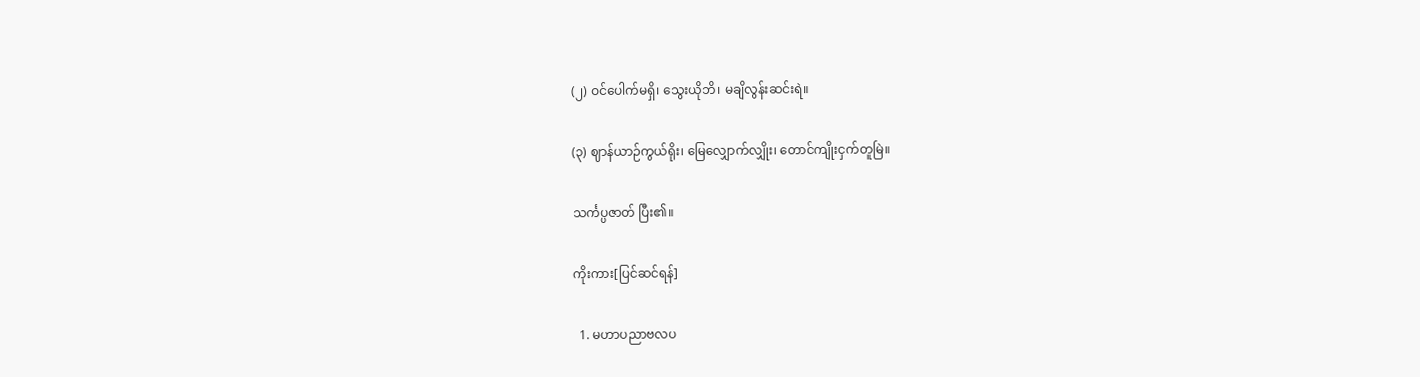(၂) ဝင်ပေါက်မရှိ၊ သွေးယိုဘိ၊ မချိလွန်းဆင်းရဲ။

(၃) ဈာန်ယာဉ်ကွယ်ရိုး၊ မြေလျှောက်လျှိုး၊ တောင်ကျိုးငှက်တူမြဲ။

သင်္ကပ္ပဇာတ် ပြီး၏။

ကိုးကား[ပြင်ဆင်ရန်]

  1. မဟာပညာဗလပ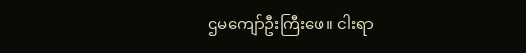ဌမကျော်ဦးကြီးဖေ။ ငါးရာ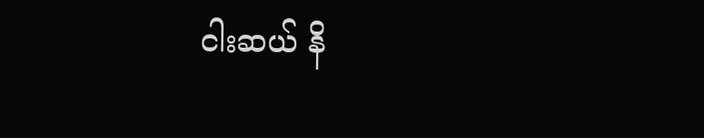ငါးဆယ် နိ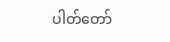ပါတ်တော်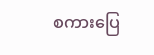စကားပြေ